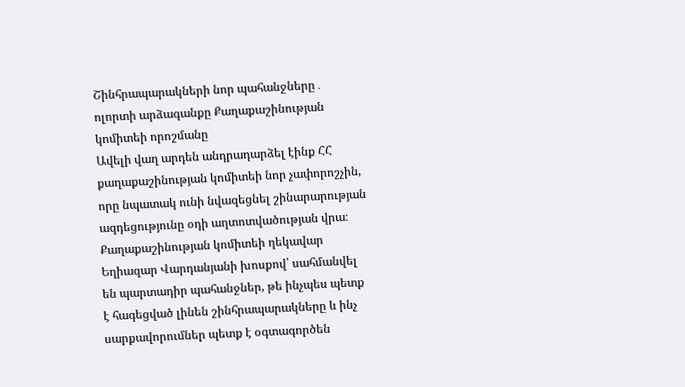Շինհրապարակների նոր պահանջները․ ոլորտի արձագանքը Քաղաքաշինության կոմիտեի որոշմանը
Ավելի վաղ արդեն անդրադարձել էինք ՀՀ քաղաքաշինության կոմիտեի նոր չափորոշչին, որը նպատակ ունի նվազեցնել շինարարության ազդեցությունը օդի աղտոտվածության վրա։
Քաղաքաշինության կոմիտեի ղեկավար Եղիազար Վարդանյանի խոսքով՝ սահմանվել են պարտադիր պահանջներ, թե ինչպես պետք է հագեցված լինեն շինհրապարակները և ինչ սարքավորումներ պետք է օգտագործեն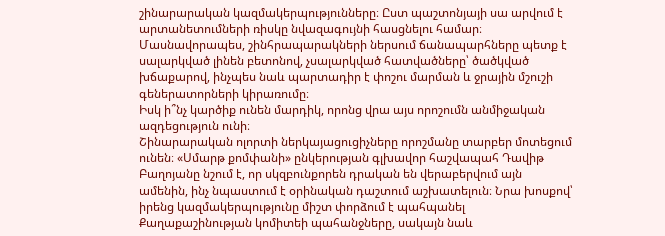շինարարական կազմակերպությունները։ Ըստ պաշտոնյայի սա արվում է արտանետումների ռիսկը նվազագույնի հասցնելու համար։
Մասնավորապես, շինհրապարակների ներսում ճանապարհները պետք է
սալարկված լինեն բետոնով, չսալարկված հատվածները՝ ծածկված խճաքարով, ինչպես նաև պարտադիր է փոշու մարման և ջրային մշուշի գեներատորների կիրառումը։
Իսկ ի՞նչ կարծիք ունեն մարդիկ, որոնց վրա այս որոշումն անմիջական ազդեցություն ունի։
Շինարարական ոլորտի ներկայացուցիչները որոշմանը տարբեր մոտեցում ունեն։ «Սմարթ քոմփանի» ընկերության գլխավոր հաշվապահ Դավիթ Բաղոյանը նշում է, որ սկզբունքորեն դրական են վերաբերվում այն ամենին, ինչ նպաստում է օրինական դաշտում աշխատելուն։ Նրա խոսքով՝ իրենց կազմակերպությունը միշտ փորձում է պահպանել Քաղաքաշինության կոմիտեի պահանջները, սակայն նաև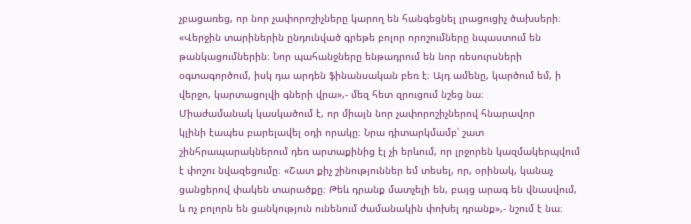չբացառեց, որ նոր չափորոշիչները կարող են հանգեցնել լրացուցիչ ծախսերի։ «Վերջին տարիներին ընդունված գրեթե բոլոր որոշումները նպաստում են
թանկացումներին։ Նոր պահանջները ենթադրում են նոր ռեսուրսների
օգտագործում, իսկ դա արդեն ֆինանսական բեռ է։ Այդ ամենը, կարծում եմ, ի վերջո, կարտացոլվի գների վրա»,- մեզ հետ զրուցում նշեց նա։
Միաժամանակ կասկածում է, որ միայն նոր չափորոշիչներով հնարավոր
կլինի էապես բարելավել օդի որակը։ Նրա դիտարկմամբ՝ շատ
շինհրապարակներում դեռ արտաքինից էլ չի երևում, որ լրջորեն կազմակերպվում է փոշու նվազեցումը։ «Շատ քիչ շինություններ եմ տեսել, որ, օրինակ, կանաչ ցանցերով փակեն տարածքը։ Թեև դրանք մատչելի են, բայց արագ են վնասվում, և ոչ բոլորն են ցանկություն ունենում ժամանակին փոխել դրանք»,- նշում է նա։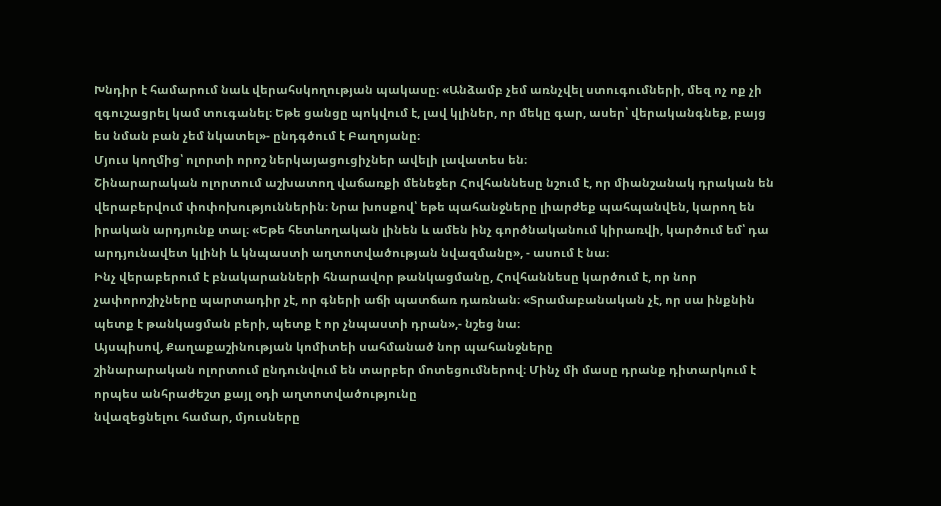Խնդիր է համարում նաև վերահսկողության պակասը։ «Անձամբ չեմ առնչվել ստուգումների, մեզ ոչ ոք չի զգուշացրել կամ տուգանել։ Եթե ցանցը պոկվում է, լավ կլիներ, որ մեկը գար, ասեր՝ վերականգնեք, բայց ես նման բան չեմ նկատել»- ընդգծում է Բաղոյանը։
Մյուս կողմից՝ ոլորտի որոշ ներկայացուցիչներ ավելի լավատես են։
Շինարարական ոլորտում աշխատող վաճառքի մենեջեր Հովհաննեսը նշում է, որ միանշանակ դրական են վերաբերվում փոփոխություններին։ Նրա խոսքով՝ եթե պահանջները լիարժեք պահպանվեն, կարող են իրական արդյունք տալ։ «Եթե հետևողական լինեն և ամեն ինչ գործնականում կիրառվի, կարծում եմ՝ դա արդյունավետ կլինի և կնպաստի աղտոտվածության նվազմանը», - ասում է նա։
Ինչ վերաբերում է բնակարանների հնարավոր թանկացմանը, Հովհաննեսը կարծում է, որ նոր չափորոշիչները պարտադիր չէ, որ գների աճի պատճառ դառնան։ «Տրամաբանական չէ, որ սա ինքնին պետք է թանկացման բերի, պետք է որ չնպաստի դրան»,- նշեց նա։
Այսպիսով, Քաղաքաշինության կոմիտեի սահմանած նոր պահանջները
շինարարական ոլորտում ընդունվում են տարբեր մոտեցումներով։ Մինչ մի մասը դրանք դիտարկում է որպես անհրաժեշտ քայլ օդի աղտոտվածությունը
նվազեցնելու համար, մյուսները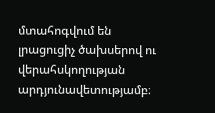մտահոգվում են լրացուցիչ ծախսերով ու
վերահսկողության արդյունավետությամբ։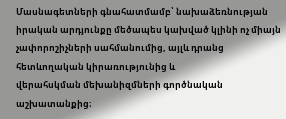Մասնագետների գնահատմամբ՝ նախաձեռնության իրական արդյունքը մեծապես կախված կլինի ոչ միայն չափորոշիչների սահմանումից, այլև դրանց հետևողական կիրառությունից և
վերահսկման մեխանիզմների գործնական աշխատանքից։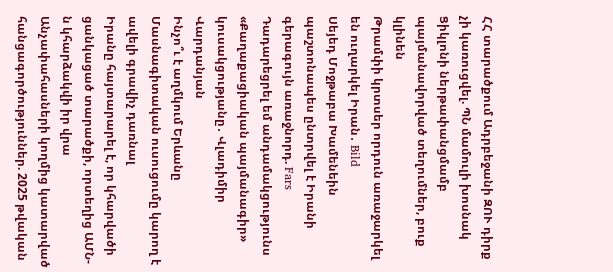ՀՀ տարածքում Ադրբեջանի ԶՈՒ դիրք չի կառուցվել. ՊՆ մամուլի խոսնակ
Ցիկլոնի ներթափանցմամբ պայմանավորված տեղումներ, բուք կլինեն
Թրամփի կրտսեր որդուն առաջարկել են ուղարկել Իրան․ Bild
Սեյեդ Մոջթաբա Խամենեին պաշտոնապես ընտրվել է Իրանի գերագույն առաջնորդ. Fars
Դադարեցրել եմ անդամակցությունս «Քաղաքացիական պայմանագիր» կուսակցությանը․ Վլադիմիր Վարդանյան
Ինչո՞ւ է աղմկում Երևանը
Մասնագիտական ուսուցումը կարող է ավելի գրավիչ դառնալ
Իրանը հայտարարել է, որ կհարվածի ցանկացած տարածքի, որտեղից ԱՄՆ-ն կհարձակվի իր վրա
Անչափահասների կողմից կատարված հանցագործություններ. 2025 թվական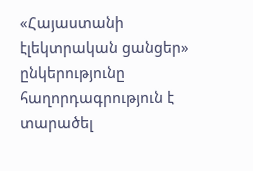«Հայաստանի էլեկտրական ցանցեր» ընկերությունը հաղորդագրություն է տարածել